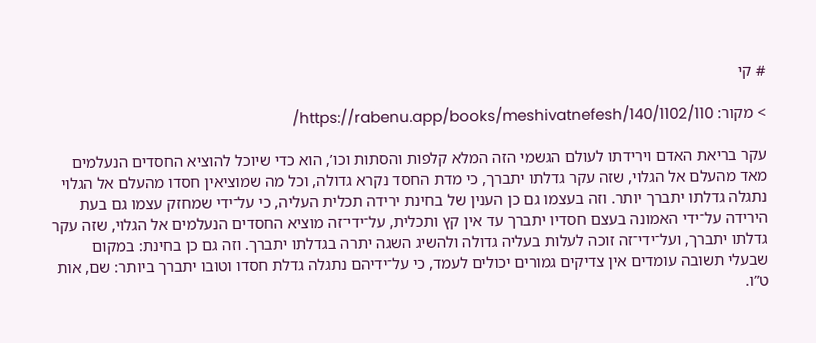# קי

> מקור: https://rabenu.app/books/meshivatnefesh/140/1102/110/

עקר בריאת האדם וירידתו לעולם הגשמי הזה המלא קלפות והסתות וכו’, הוא כדי שיוכל להוציא החסדים הנעלמים מאד מהעלם אל הגלוי, שזה עקר גדלתו יתברך, כי מדת החסד נקרא גדולה, וכל מה שמוציאין חסדו מהעלם אל הגלוי נתגלה גדלתו יתברך יותר. וזה בעצמו גם כן הענין של בחינת ירידה תכלית העליה, כי על־ידי שמחזק עצמו גם בעת הירידה על־ידי האמונה בעצם חסדיו יתברך עד אין קץ ותכלית, על־ידי־זה מוציא החסדים הנעלמים אל הגלוי, שזה עקר גדלתו יתברך, ועל־ידי־זה זוכה לעלות בעליה גדולה ולהשיג השגה יתרה בגדלתו יתברך. וזה גם כן בחינת: במקום שבעלי תשובה עומדים אין צדיקים גמורים יכולים לעמד, כי על־ידיהם נתגלה גדלת חסדו וטובו יתברך ביותר: שם, אות ט”ו.